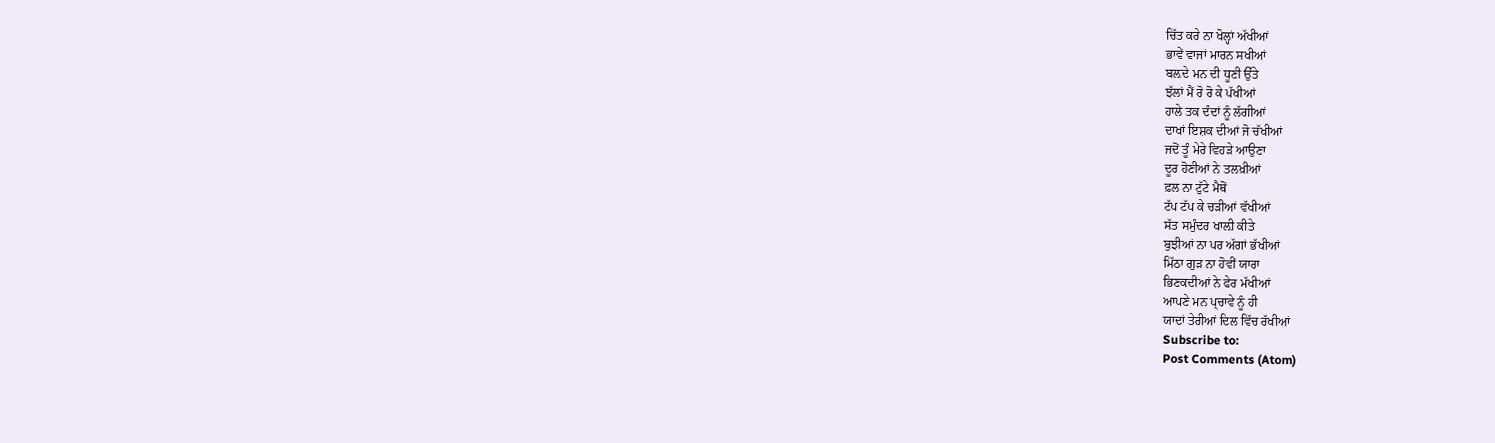ਚਿੱਤ ਕਰੇ ਨਾ ਖੋਲ੍ਹਾਂ ਅੱਖੀਆਂ
ਭਾਵੇਂ ਵਾਜਾਂ ਮਾਰਨ ਸਖੀਆਂ
ਬਲ਼ਦੇ ਮਨ ਦੀ ਧੂਣੀ ਉੱਤੇ
ਝੱਲਾਂ ਮੈਂ ਰੋ ਰੋ ਕੇ ਪੱਖੀਆਂ
ਹਾਲੇ ਤਕ ਦੰਦਾਂ ਨੂੰ ਲੱਗੀਆਂ
ਦਾਖਾਂ ਇਸ਼ਕ ਦੀਆਂ ਜੋ ਚੱਖੀਆਂ
ਜਦੋਂ ਤੂੰ ਮੇਰੇ ਵਿਹੜੇ ਆਉਣਾ
ਦੂਰ ਹੋਣੀਆਂ ਨੇ ਤਲਖ਼ੀਆਂ
ਫ਼ਲ ਨਾ ਟੁੱਟੇ ਮੈਥੋਂ
ਟੱਪ ਟੱਪ ਕੇ ਚੜੀਆਂ ਵੱਖੀਆਂ
ਸੱਤ ਸਮੁੰਦਰ ਖਾਲ਼ੀ ਕੀਤੇ
ਬੁਝੀਆਂ ਨਾ ਪਰ ਅੱਗਾਂ ਭੱਖੀਆਂ
ਮਿੱਠਾ ਗੁੜ ਨਾ ਹੋਵੀਂ ਯਾਰਾ
ਭਿਣਕਦੀਆਂ ਨੇ ਫੇਰ ਮੱਖੀਆਂ
ਆਪਣੇ ਮਨ ਪ੍ਚਾਵੇ ਨੂੰ ਹੀ
ਯਾਦਾਂ ਤੇਰੀਆਂ ਦਿਲ ਵਿੱਚ ਰੱਖੀਆਂ
Subscribe to:
Post Comments (Atom)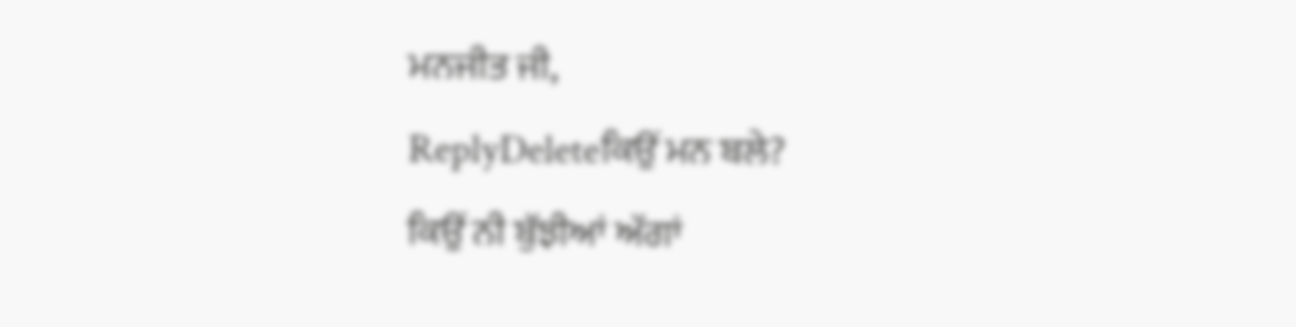ਮਨਜੀਤ ਜੀ,
ReplyDeleteਕਿਉਂ ਮਨ ਬਲੇ?
ਕਿਉਂ ਨੀ ਬੁੱਝੀਆਂ ਅੱਗਾਂ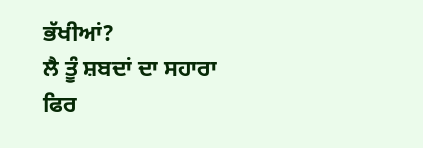ਭੱਖੀਆਂ?
ਲੈ ਤੂੰ ਸ਼ਬਦਾਂ ਦਾ ਸਹਾਰਾ
ਫਿਰ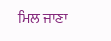ਮਿਲ ਜਾਣਾ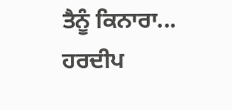ਤੈਨੂੰ ਕਿਨਾਰਾ...
ਹਰਦੀਪ